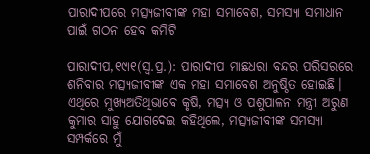ପାରାଦୀପରେ ମତ୍ସ୍ୟଜୀବୀଙ୍କ ମହା ସମାବେଶ, ସମସ୍ୟା ସମାଧାନ ପାଇଁ ଗଠନ ହେବ କମିଟି

ପାରାଦୀପ,୧୯ା୧(ସ୍ବ.ପ୍ର.): ପାରାଦୀପ ମାଛଧରା ବନ୍ଦର ପରିସରରେ ଶନିବାର ମତ୍ସ୍ୟଜୀବୀଙ୍କ ଏକ ମହା ସମାବେଶ ଅନୁଷ୍ଠିତ ହୋଇଛି। ଏଥିରେ ମୁଖ୍ୟଅତିଥିଭାବେ କୃଷି, ମତ୍ସ୍ୟ ଓ ପଶୁପାଳନ ମନ୍ତ୍ରୀ ଅରୁଣ କୁମାର ସାହୁ ଯୋଗଦେଇ କହିଥିଲେ, ମତ୍ସ୍ୟଜୀବୀଙ୍କ ସମସ୍ୟା ସମ୍ପର୍କରେ ମୁଁ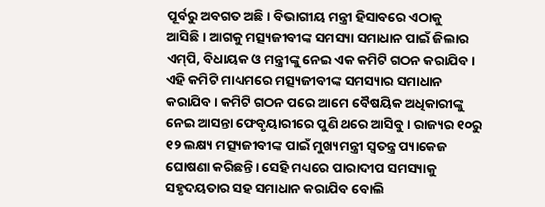ପୂର୍ବରୁ ଅବଗତ ଅଛି। ବିଭାଗୀୟ ମନ୍ତ୍ରୀ ହିସାବରେ ଏଠାକୁ ଆସିଛି। ଆଗକୁ ମତ୍ସ୍ୟଜୀବୀଙ୍କ ସମସ୍ୟା ସମାଧାନ ପାଇଁ ଜିଲାର ଏମ୍‌ପି, ବିଧାୟକ ଓ ମନ୍ତ୍ରୀଙ୍କୁ ନେଇ ଏକ କମିଟି ଗଠନ କରାଯିବ। ଏହି କମିଟି ମାଧ୍ୟମରେ ମତ୍ସ୍ୟଜୀବୀଙ୍କ ସମସ୍ୟାର ସମାଧାନ କରାଯିବ। କମିଟି ଗଠନ ପରେ ଆମେ ବୈଷୟିକ ଅଧିକାରୀଙ୍କୁ ନେଇ ଆସନ୍ତା ଫେବୃୟାରୀରେ ପୁଣି ଥରେ ଆସିବୁ। ରାଜ୍ୟର ୧୦ରୁ ୧୨ ଲକ୍ଷ୍ୟ ମତ୍ସ୍ୟଜୀବୀଙ୍କ ପାଇଁ ମୁଖ୍ୟମନ୍ତ୍ରୀ ସ୍ବତନ୍ତ୍ର ପ୍ୟାକେଜ ଘୋଷଣା କରିଛନ୍ତି। ସେହି ମଧ୍ୟରେ ପାରାଦୀପ ସମସ୍ୟାକୁ ସହୃଦୟତାର ସହ ସମାଧାନ କରାଯିବ ବୋଲି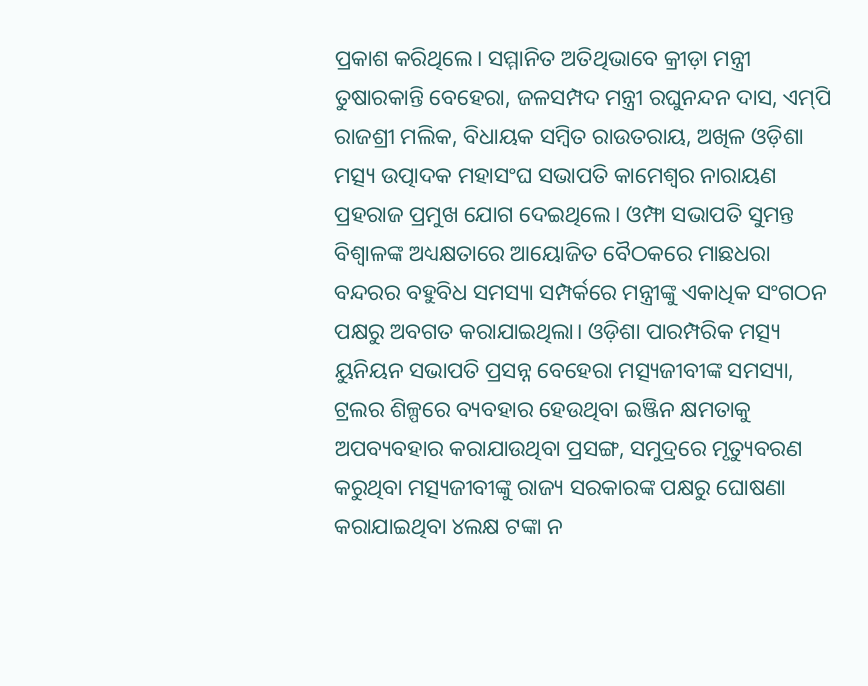ପ୍ରକାଶ କରିଥିଲେ। ସମ୍ମାନିତ ଅତିଥିଭାବେ କ୍ରୀଡ଼ା ମନ୍ତ୍ରୀ ତୁଷାରକାନ୍ତି ବେହେରା, ଜଳସମ୍ପଦ ମନ୍ତ୍ରୀ ରଘୁନନ୍ଦନ ଦାସ, ଏମ୍‌ପି ରାଜଶ୍ରୀ ମଲିକ, ବିଧାୟକ ସମ୍ବିତ ରାଉତରାୟ, ଅଖିଳ ଓଡ଼ିଶା ମତ୍ସ୍ୟ ଉତ୍ପାଦକ ମହାସଂଘ ସଭାପତି କାମେଶ୍ୱର ନାରାୟଣ ପ୍ରହରାଜ ପ୍ରମୁଖ ଯୋଗ ଦେଇଥିଲେ। ଓମ୍ଫା ସଭାପତି ସୁମନ୍ତ ବିଶ୍ୱାଳଙ୍କ ଅଧ୍ୟକ୍ଷତାରେ ଆୟୋଜିତ ବୈଠକରେ ମାଛଧରା ବନ୍ଦରର ବହୁବିଧ ସମସ୍ୟା ସମ୍ପର୍କରେ ମନ୍ତ୍ରୀଙ୍କୁ ଏକାଧିକ ସଂଗଠନ ପକ୍ଷରୁ ଅବଗତ କରାଯାଇଥିଲା। ଓଡ଼ିଶା ପାରମ୍ପରିକ ମତ୍ସ୍ୟ ୟୁନିୟନ ସଭାପତି ପ୍ରସନ୍ନ ବେହେରା ମତ୍ସ୍ୟଜୀବୀଙ୍କ ସମସ୍ୟା, ଟ୍ରଲର ଶିଳ୍ପରେ ବ୍ୟବହାର ହେଉଥିବା ଇଞ୍ଜିନ କ୍ଷମତାକୁ ଅପବ୍ୟବହାର କରାଯାଉଥିବା ପ୍ରସଙ୍ଗ, ସମୁଦ୍ରରେ ମୃତ୍ୟୁବରଣ କରୁଥିବା ମତ୍ସ୍ୟଜୀବୀଙ୍କୁ ରାଜ୍ୟ ସରକାରଙ୍କ ପକ୍ଷରୁ ଘୋଷଣା କରାଯାଇଥିବା ୪ଲକ୍ଷ ଟଙ୍କା ନ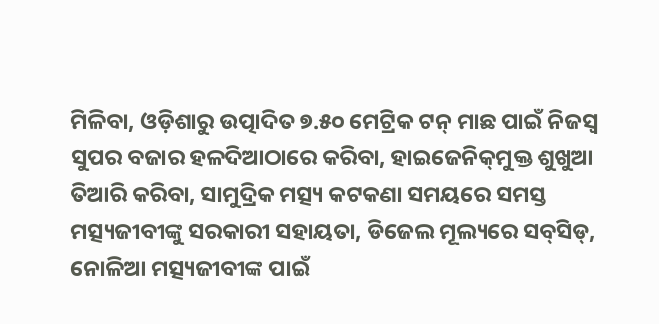ମିଳିବା, ଓଡ଼ିଶାରୁ ଉତ୍ପାଦିତ ୭.୫୦ ମେଟ୍ରିକ ଟନ୍‌ ମାଛ ପାଇଁ ନିଜସ୍ବ ସୁପର ବଜାର ହଳଦିଆଠାରେ କରିବା, ହାଇଜେନିକ୍‌ମୁକ୍ତ ଶୁଖୁଆ ତିଆରି କରିବା, ସାମୁଦ୍ରିକ ମତ୍ସ୍ୟ କଟକଣା ସମୟରେ ସମସ୍ତ ମତ୍ସ୍ୟଜୀବୀଙ୍କୁ ସରକାରୀ ସହାୟତା, ଡିଜେଲ ମୂଲ୍ୟରେ ସବ୍‌ସିଡ୍‌, ନୋଳିଆ ମତ୍ସ୍ୟଜୀବୀଙ୍କ ପାଇଁ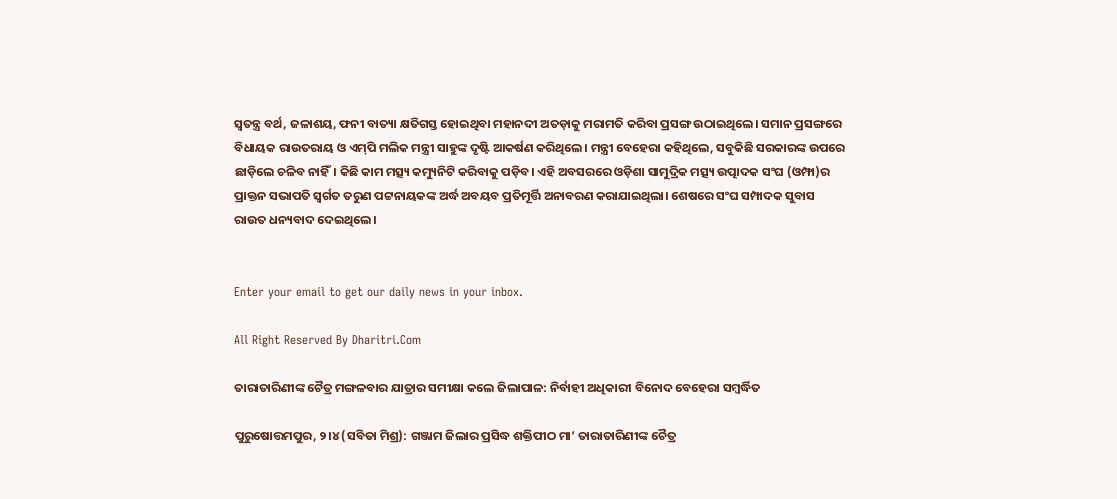ସ୍ବତନ୍ତ୍ର ବର୍ଥ, ଜଳାଶୟ, ଫନୀ ବାତ୍ୟା କ୍ଷତିଗସ୍ତ ହୋଇଥିବା ମହାନଦୀ ଅତଡ଼ାକୁ ମରାମତି କରିବା ପ୍ରସଙ୍ଗ ଉଠାଇଥିଲେ। ସମାନ ପ୍ରସଙ୍ଗରେ ବିଧାୟକ ରାଉତରାୟ ଓ ଏମ୍‌ପି ମଲିକ ମନ୍ତ୍ରୀ ସାହୁଙ୍କ ଦୃଷ୍ଟି ଆକର୍ଷଣ କରିଥିଲେ। ମନ୍ତ୍ରୀ ବେହେରା କହିଥିଲେ, ସବୁକିଛି ସରକାରଙ୍କ ଉପରେ ଛାଡ଼ିଲେ ଚଳିବ ନାହିଁ। କିଛି କାମ ମତ୍ସ୍ୟ କମ୍ୟୁନିଟି କରିବାକୁ ପଡ଼ିବ। ଏହି ଅବସରରେ ଓଡ଼ିଶା ସାମୁଦ୍ରିକ ମତ୍ସ୍ୟ ଉତ୍ପାଦକ ସଂଘ (ଓମ୍ଫା)ର ପ୍ରାକ୍ତନ ସଭାପତି ସ୍ବର୍ଗତ ତରୁଣ ପଟ୍ଟନାୟକଙ୍କ ଅର୍ଦ୍ଧ ଅବୟବ ପ୍ରତିମୂର୍ତ୍ତି ଅନାବରଣ କରାଯାଇଥିଲା। ଶେଷରେ ସଂଘ ସମ୍ପାଦକ ସୁବାସ ରାଉତ ଧନ୍ୟବାଦ ଦେଇଥିଲେ।


Enter your email to get our daily news in your inbox.

All Right Reserved By Dharitri.Com

ତାରାତାରିଣୀଙ୍କ ଚୈତ୍ର ମଙ୍ଗଳବାର ଯାତ୍ରାର ସମୀକ୍ଷା କଲେ ଜିଲାପାଳ: ନିର୍ବାହୀ ଅଧିକାରୀ ବିନୋଦ ବେହେରା ସମ୍ବର୍ଦ୍ଧିତ

ପୁରୁଷୋତ୍ତମପୁର, ୨।୪ (ସବିତା ମିଶ୍ର): ଗଞ୍ଜାମ ଜିଲାର ପ୍ରସିଦ୍ଧ ଶକ୍ତିପୀଠ ମା’ ତାରାତାରିଣୀଙ୍କ ଚୈତ୍ର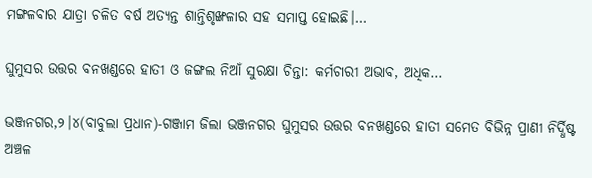ମଙ୍ଗଳବାର ଯାତ୍ରା ଚଳିତ ବର୍ଷ ଅତ୍ୟନ୍ତ ଶାନ୍ତିଶୃଙ୍ଖଳାର ସହ ସମାପ୍ତ ହୋଇଛି।…

ଘୁମୁସର ଉତ୍ତର ବନଖଣ୍ଡରେ ହାତୀ ଓ ଜଙ୍ଗଲ ନିଆଁ ସୁରକ୍ଷା ଚିନ୍ତା: କର୍ମଚାରୀ ଅଭାବ, ଅଧିକ…

ଭଞ୍ଜନଗର,୨।୪(ବାବୁଲା ପ୍ରଧାନ)-ଗଞ୍ଜାମ ଜିଲା ଭଞ୍ଜନଗର ଘୁମୁସର ଉତ୍ତର ବନଖଣ୍ଡରେ ହାତୀ ସମେତ ବିଭିନ୍ନ ପ୍ରାଣୀ ନିର୍ଦ୍ଧିଷ୍ଟ ଅଞ୍ଚଳ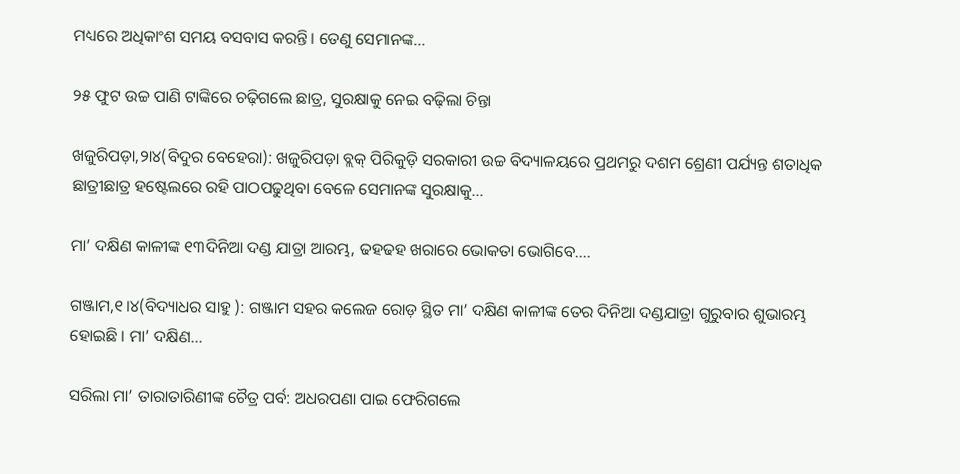ମଧ୍ୟରେ ଅଧିକାଂଶ ସମୟ ବସବାସ କରନ୍ତି। ତେଣୁ ସେମାନଙ୍କ…

୨୫ ଫୁଟ ଉଚ୍ଚ ପାଣି ଟାଙ୍କିରେ ଚଢ଼ିଗଲେ ଛାତ୍ର, ସୁରକ୍ଷାକୁ ନେଇ ବଢ଼ିଲା ଚିନ୍ତା

ଖଜୁରିପଡ଼ା,୨ା୪(ବିଦୁର ବେହେରା): ଖଜୁରିପଡ଼ା ବ୍ଲକ୍‌ ପିରିକୁଡ଼ି ସରକାରୀ ଉଚ୍ଚ ବିଦ୍ୟାଳୟରେ ପ୍ରଥମରୁ ଦଶମ ଶ୍ରେଣୀ ପର୍ଯ୍ୟନ୍ତ ଶତାଧିକ ଛାତ୍ରୀଛାତ୍ର ହଷ୍ଟେଲରେ ରହି ପାଠପଢୁଥିବା ବେଳେ ସେମାନଙ୍କ ସୁରକ୍ଷାକୁ…

ମା’ ଦକ୍ଷିଣ କାଳୀଙ୍କ ୧୩ଦିନିଆ ଦଣ୍ଡ ଯାତ୍ରା ଆରମ୍ଭ, ଢହଢହ ଖରାରେ ଭୋକତା ଭୋଗିବେ….

ଗଞ୍ଜାମ,୧।୪(ବିଦ୍ୟାଧର ସାହୁ ): ଗଞ୍ଜାମ ସହର କଲେଜ ରୋଡ଼ ସ୍ଥିତ ମା’ ଦକ୍ଷିଣ କାଳୀଙ୍କ ତେର ଦିନିଆ ଦଣ୍ଡଯାତ୍ରା ଗୁରୁବାର ଶୁଭାରମ୍ଭ ହୋଇଛି । ମା’ ଦକ୍ଷିଣ…

ସରିଲା ମା’ ତାରାତାରିଣୀଙ୍କ ଚୈତ୍ର ପର୍ବ: ଅଧରପଣା ପାଇ ଫେରିଗଲେ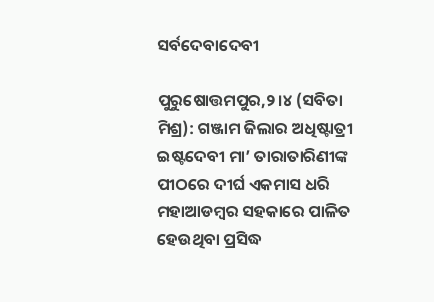ସର୍ବଦେବାଦେବୀ

ପୁରୁଷୋତ୍ତମପୁର,୨।୪ (ସବିତା ମିଶ୍ର): ଗଞ୍ଜାମ ଜିଲାର ଅଧିଷ୍ଟାତ୍ରୀ ଇଷ୍ଟଦେବୀ ମା’ ତାରାତାରିଣୀଙ୍କ ପୀଠରେ ଦୀର୍ଘ ଏକମାସ ଧରି ମହାଆଡମ୍ବର ସହକାରେ ପାଳିତ ହେଉଥିବା ପ୍ରସିଦ୍ଧ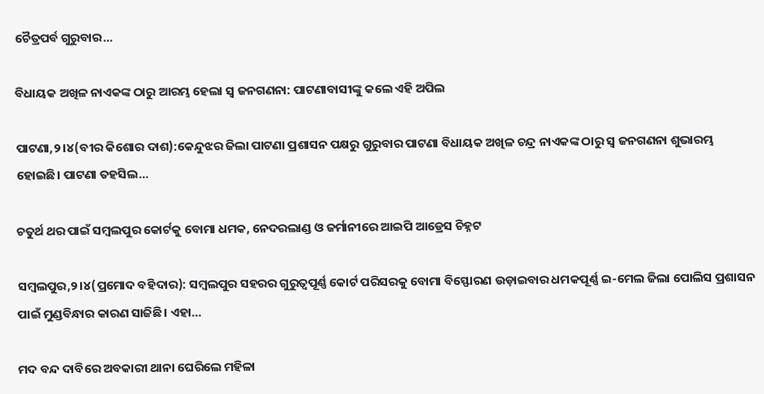ଚୈତ୍ରପର୍ବ ଗୁରୁବାର…

ବିଧାୟକ ଅଖିଳ ନାଏକଙ୍କ ଠାରୁ ଆରମ୍ଭ ହେଲା ସ୍ବ ଜନଗଣନା: ପାଟଣାବାସୀଙ୍କୁ କଲେ ଏହି ଅପିଲ

ପାଟଣା,୨।୪(ବୀର କିଶୋର ଦାଶ):କେନ୍ଦୁଝର ଜିଲା ପାଟଣା ପ୍ରଶାସନ ପକ୍ଷରୁ ଗୁରୁବାର ପାଟଣା ବିଧାୟକ ଅଖିଳ ଚନ୍ଦ୍ର ନାଏକଙ୍କ ଠାରୁ ସ୍ବ ଜନଗଣନା ଶୁଭାରମ୍ଭ ହୋଇଛି। ପାଟଣା ତହସିଲ…

ଚତୁର୍ଥ ଥର ପାଇଁ ସମ୍ବଲପୁର କୋର୍ଟକୁ ବୋମା ଧମକ, ନେଦରଲାଣ୍ଡ ଓ ଜର୍ମାନୀରେ ଆଇପି ଆଡ୍ରେସ ଚିହ୍ନଟ

ସମ୍ବଲପୁର,୨।୪(ପ୍ରମୋଦ ବହିଦାର): ସମ୍ବଲପୁର ସହରର ଗୁରୁତ୍ୱପୂର୍ଣ୍ଣ କୋର୍ଟ ପରିସରକୁ ବୋମା ବିସ୍ଫୋରଣ ଉଡ଼ାଇବାର ଧମକପୂର୍ଣ୍ଣ ଇ-ମେଲ ଜିଲା ପୋଲିସ ପ୍ରଶାସନ ପାଇଁ ମୁଣ୍ଡବିନ୍ଧାର କାରଣ ସାଜିଛି। ଏହା…

ମଦ ବନ୍ଦ ଦାବିରେ ଅବକାରୀ ଥାନା ଘେରିଲେ ମହିଳା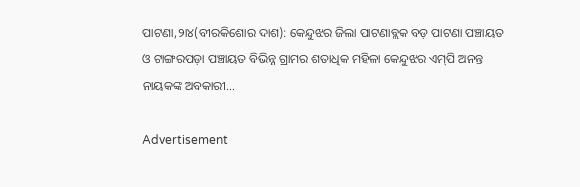ପାଟଣା,୨ା୪(ବୀରକିଶୋର ଦାଶ): କେନ୍ଦୁଝର ଜିଲା ପାଟଣାବ୍ଲକ ବଡ଼ ପାଟଣା ପଞ୍ଚାୟତ ଓ ଟାଙ୍ଗରପଡ଼ା ପଞ୍ଚାୟତ ବିଭିନ୍ନ ଗ୍ରାମର ଶତାଧିକ ମହିଳା କେନ୍ଦୁଝର ଏମ୍‌ପି ଅନନ୍ତ ନାୟକଙ୍କ ଅବକାରୀ…

Advertisement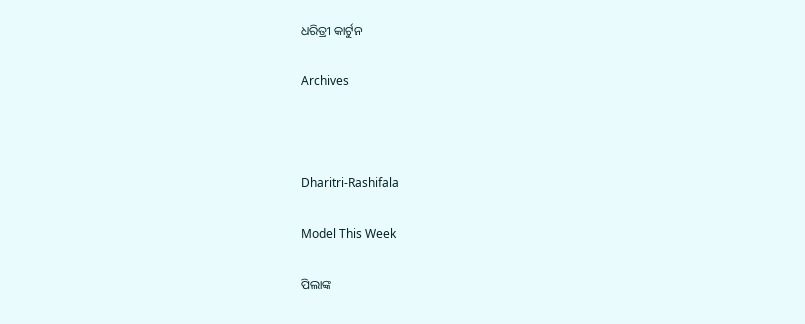ଧରିତ୍ରୀ କାର୍ଟୁନ

Archives



Dharitri-Rashifala

Model This Week

ପିଲାଙ୍କ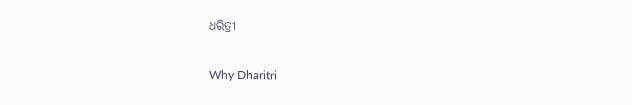ଧରିତ୍ରୀ

Why Dharitri